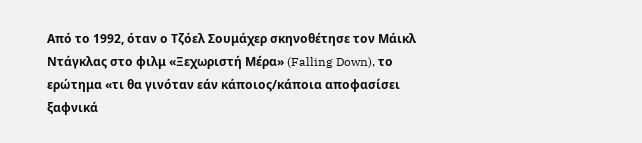Από το 1992, όταν ο Τζόελ Σουμάχερ σκηνοθέτησε τον Μάικλ Ντάγκλας στο φιλμ «Ξεχωριστή Μέρα» (Falling Down), το ερώτημα «τι θα γινόταν εάν κάποιος/κάποια αποφασίσει ξαφνικά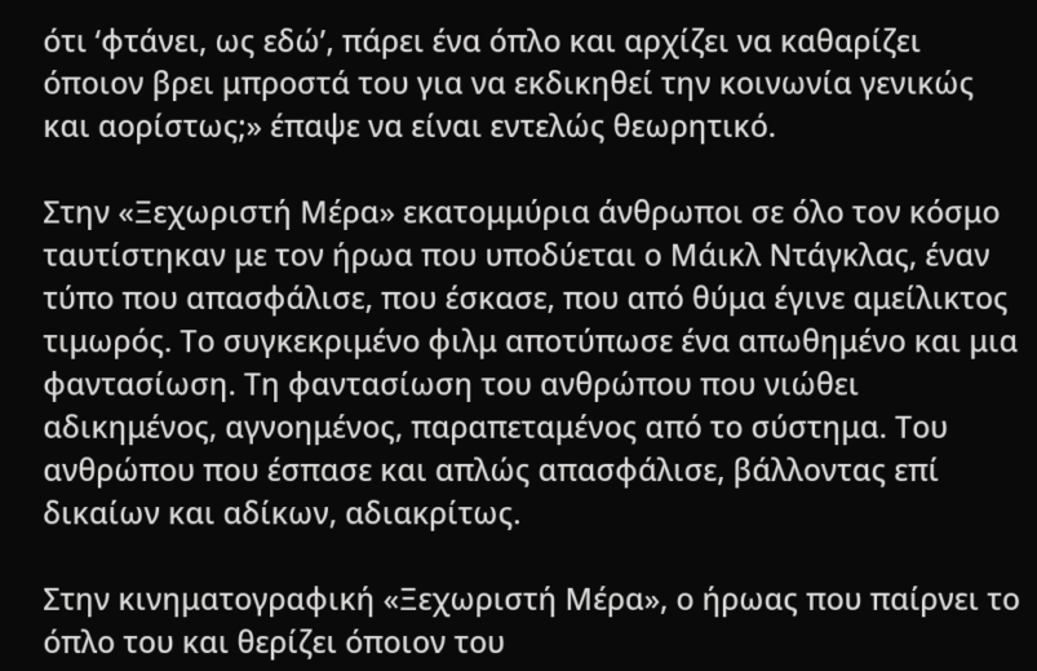ότι ‘φτάνει, ως εδώ’, πάρει ένα όπλο και αρχίζει να καθαρίζει όποιον βρει μπροστά του για να εκδικηθεί την κοινωνία γενικώς και αορίστως;» έπαψε να είναι εντελώς θεωρητικό.

Στην «Ξεχωριστή Μέρα» εκατομμύρια άνθρωποι σε όλο τον κόσμο ταυτίστηκαν με τον ήρωα που υποδύεται ο Μάικλ Ντάγκλας, έναν τύπο που απασφάλισε, που έσκασε, που από θύμα έγινε αμείλικτος τιμωρός. Το συγκεκριμένο φιλμ αποτύπωσε ένα απωθημένο και μια φαντασίωση. Τη φαντασίωση του ανθρώπου που νιώθει αδικημένος, αγνοημένος, παραπεταμένος από το σύστημα. Του ανθρώπου που έσπασε και απλώς απασφάλισε, βάλλοντας επί δικαίων και αδίκων, αδιακρίτως.

Στην κινηματογραφική «Ξεχωριστή Μέρα», ο ήρωας που παίρνει το όπλο του και θερίζει όποιον του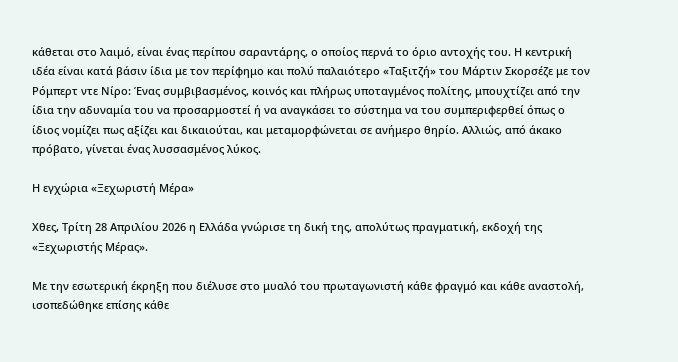κάθεται στο λαιμό, είναι ένας περίπου σαραντάρης, ο οποίος περνά το όριο αντοχής του. Η κεντρική ιδέα είναι κατά βάσιν ίδια με τον περίφημο και πολύ παλαιότερο «Ταξιτζή» του Μάρτιν Σκορσέζε με τον Ρόμπερτ ντε Νίρο: Ένας συμβιβασμένος, κοινός και πλήρως υποταγμένος πολίτης, μπουχτίζει από την ίδια την αδυναμία του να προσαρμοστεί ή να αναγκάσει το σύστημα να του συμπεριφερθεί όπως ο ίδιος νομίζει πως αξίζει και δικαιούται, και μεταμορφώνεται σε ανήμερο θηρίο. Αλλιώς, από άκακο πρόβατο, γίνεται ένας λυσσασμένος λύκος.

Η εγχώρια «Ξεχωριστή Μέρα»

Χθες, Τρίτη 28 Απριλίου 2026 η Ελλάδα γνώρισε τη δική της, απολύτως πραγματική, εκδοχή της «Ξεχωριστής Μέρας».

Με την εσωτερική έκρηξη που διέλυσε στο μυαλό του πρωταγωνιστή κάθε φραγμό και κάθε αναστολή, ισοπεδώθηκε επίσης κάθε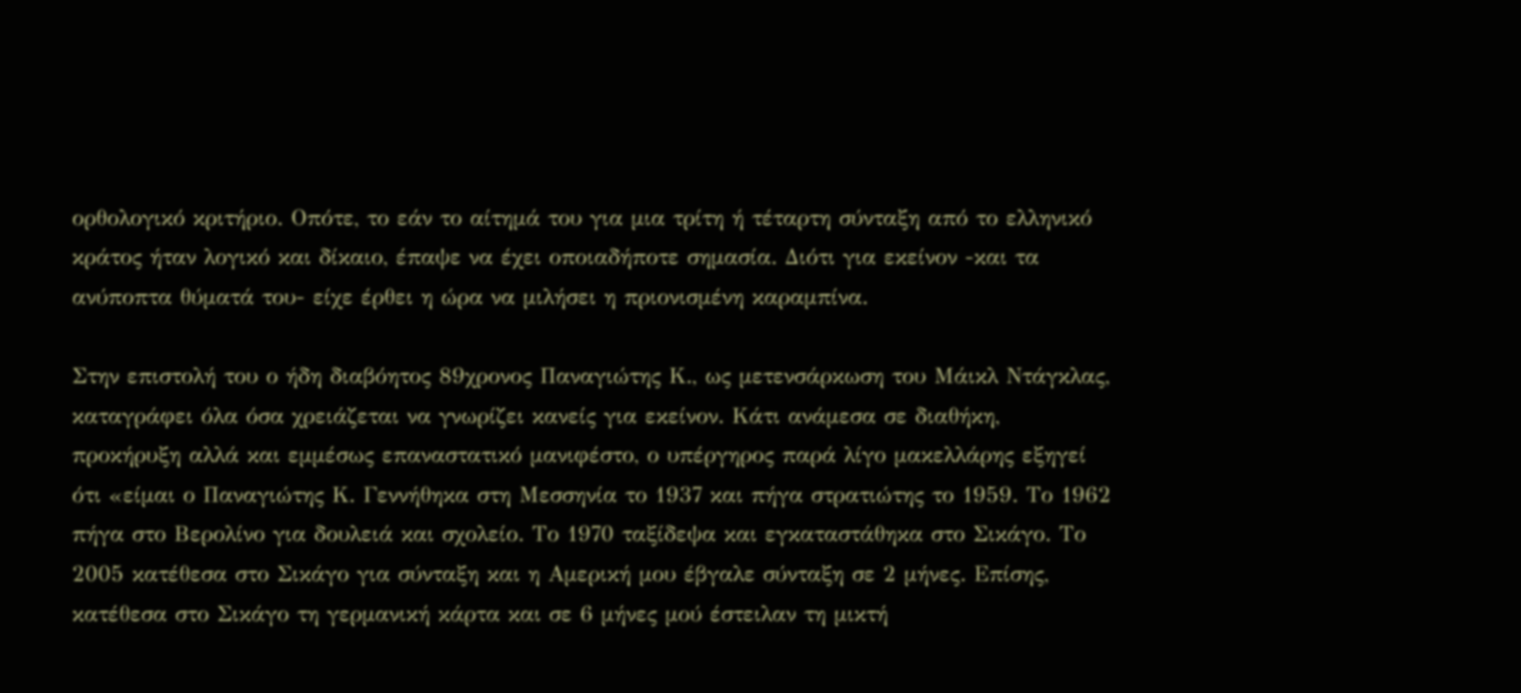ορθολογικό κριτήριο. Οπότε, το εάν το αίτημά του για μια τρίτη ή τέταρτη σύνταξη από το ελληνικό κράτος ήταν λογικό και δίκαιο, έπαψε να έχει οποιαδήποτε σημασία. Διότι για εκείνον -και τα ανύποπτα θύματά του- είχε έρθει η ώρα να μιλήσει η πριονισμένη καραμπίνα.

Στην επιστολή του ο ήδη διαβόητος 89χρονος Παναγιώτης Κ., ως μετενσάρκωση του Μάικλ Ντάγκλας, καταγράφει όλα όσα χρειάζεται να γνωρίζει κανείς για εκείνον. Κάτι ανάμεσα σε διαθήκη, προκήρυξη αλλά και εμμέσως επαναστατικό μανιφέστο, ο υπέργηρος παρά λίγο μακελλάρης εξηγεί ότι «είμαι ο Παναγιώτης Κ. Γεννήθηκα στη Μεσσηνία το 1937 και πήγα στρατιώτης το 1959. Το 1962 πήγα στο Βερολίνο για δουλειά και σχολείο. Το 1970 ταξίδεψα και εγκαταστάθηκα στο Σικάγο. Το 2005 κατέθεσα στο Σικάγο για σύνταξη και η Αμερική μου έβγαλε σύνταξη σε 2 μήνες. Επίσης, κατέθεσα στο Σικάγο τη γερμανική κάρτα και σε 6 μήνες μού έστειλαν τη μικτή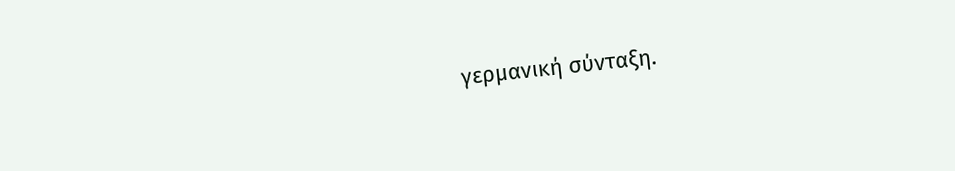γερμανική σύνταξη.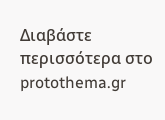Διαβάστε περισσότερα στο protothema.gr